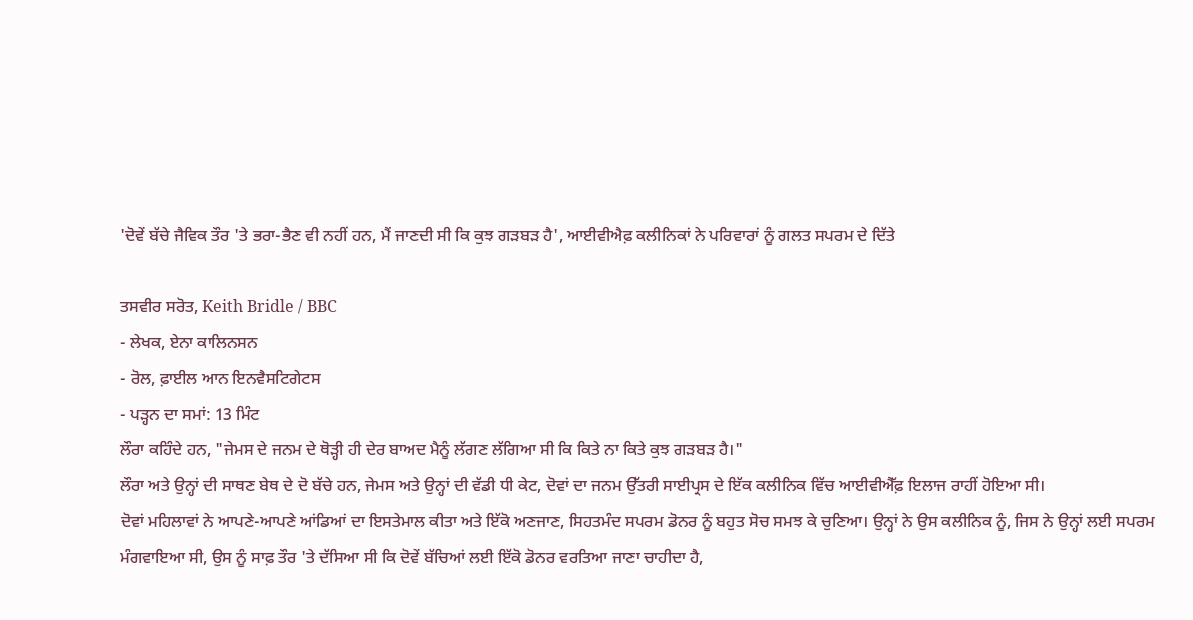'ਦੋਵੇਂ ਬੱਚੇ ਜੈਵਿਕ ਤੌਰ 'ਤੇ ਭਰਾ-ਭੈਣ ਵੀ ਨਹੀਂ ਹਨ, ਮੈਂ ਜਾਣਦੀ ਸੀ ਕਿ ਕੁਝ ਗੜਬੜ ਹੈ', ਆਈਵੀਐਫ਼ ਕਲੀਨਿਕਾਂ ਨੇ ਪਰਿਵਾਰਾਂ ਨੂੰ ਗਲਤ ਸਪਰਮ ਦੇ ਦਿੱਤੇ

ਤਸਵੀਰ ਸਰੋਤ, Keith Bridle / BBC
- ਲੇਖਕ, ਏਨਾ ਕਾਲਿਨਸਨ
- ਰੋਲ, ਫ਼ਾਈਲ ਆਨ ਇਨਵੈਸਟਿਗੇਟਸ
- ਪੜ੍ਹਨ ਦਾ ਸਮਾਂ: 13 ਮਿੰਟ
ਲੌਰਾ ਕਹਿੰਦੇ ਹਨ, "ਜੇਮਸ ਦੇ ਜਨਮ ਦੇ ਥੋੜ੍ਹੀ ਹੀ ਦੇਰ ਬਾਅਦ ਮੈਨੂੰ ਲੱਗਣ ਲੱਗਿਆ ਸੀ ਕਿ ਕਿਤੇ ਨਾ ਕਿਤੇ ਕੁਝ ਗੜਬੜ ਹੈ।"
ਲੌਰਾ ਅਤੇ ਉਨ੍ਹਾਂ ਦੀ ਸਾਥਣ ਬੇਥ ਦੇ ਦੋ ਬੱਚੇ ਹਨ, ਜੇਮਸ ਅਤੇ ਉਨ੍ਹਾਂ ਦੀ ਵੱਡੀ ਧੀ ਕੇਟ, ਦੋਵਾਂ ਦਾ ਜਨਮ ਉੱਤਰੀ ਸਾਈਪ੍ਰਸ ਦੇ ਇੱਕ ਕਲੀਨਿਕ ਵਿੱਚ ਆਈਵੀਐੱਫ਼ ਇਲਾਜ ਰਾਹੀਂ ਹੋਇਆ ਸੀ।
ਦੋਵਾਂ ਮਹਿਲਾਵਾਂ ਨੇ ਆਪਣੇ-ਆਪਣੇ ਆਂਡਿਆਂ ਦਾ ਇਸਤੇਮਾਲ ਕੀਤਾ ਅਤੇ ਇੱਕੋ ਅਣਜਾਣ, ਸਿਹਤਮੰਦ ਸਪਰਮ ਡੋਨਰ ਨੂੰ ਬਹੁਤ ਸੋਚ ਸਮਝ ਕੇ ਚੁਣਿਆ। ਉਨ੍ਹਾਂ ਨੇ ਉਸ ਕਲੀਨਿਕ ਨੂੰ, ਜਿਸ ਨੇ ਉਨ੍ਹਾਂ ਲਈ ਸਪਰਮ ਮੰਗਵਾਇਆ ਸੀ, ਉਸ ਨੂੰ ਸਾਫ਼ ਤੌਰ 'ਤੇ ਦੱਸਿਆ ਸੀ ਕਿ ਦੋਵੇਂ ਬੱਚਿਆਂ ਲਈ ਇੱਕੋ ਡੋਨਰ ਵਰਤਿਆ ਜਾਣਾ ਚਾਹੀਦਾ ਹੈ,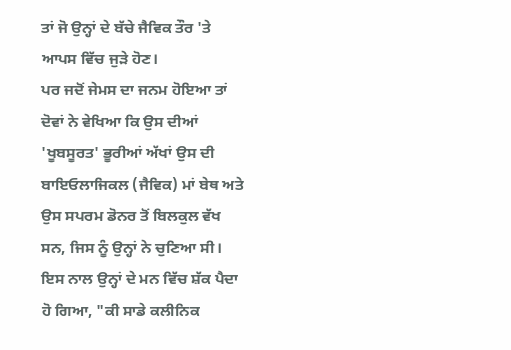ਤਾਂ ਜੋ ਉਨ੍ਹਾਂ ਦੇ ਬੱਚੇ ਜੈਵਿਕ ਤੌਰ 'ਤੇ ਆਪਸ ਵਿੱਚ ਜੁੜੇ ਹੋਣ।
ਪਰ ਜਦੋਂ ਜੇਮਸ ਦਾ ਜਨਮ ਹੋਇਆ ਤਾਂ ਦੋਵਾਂ ਨੇ ਵੇਖਿਆ ਕਿ ਉਸ ਦੀਆਂ 'ਖੂਬਸੂਰਤ' ਭੂਰੀਆਂ ਅੱਖਾਂ ਉਸ ਦੀ ਬਾਇਓਲਾਜਿਕਲ (ਜੈਵਿਕ) ਮਾਂ ਬੇਥ ਅਤੇ ਉਸ ਸਪਰਮ ਡੋਨਰ ਤੋਂ ਬਿਲਕੁਲ ਵੱਖ ਸਨ, ਜਿਸ ਨੂੰ ਉਨ੍ਹਾਂ ਨੇ ਚੁਣਿਆ ਸੀ।
ਇਸ ਨਾਲ ਉਨ੍ਹਾਂ ਦੇ ਮਨ ਵਿੱਚ ਸ਼ੱਕ ਪੈਦਾ ਹੋ ਗਿਆ, "ਕੀ ਸਾਡੇ ਕਲੀਨਿਕ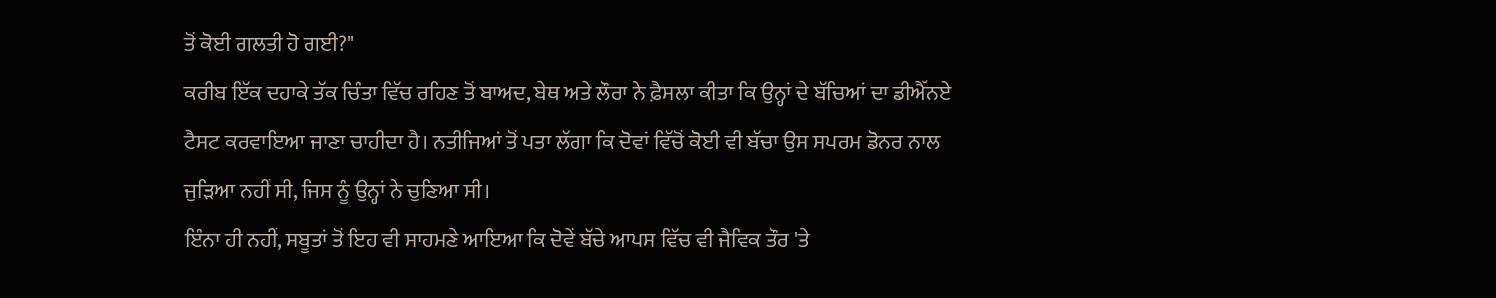ਤੋਂ ਕੋਈ ਗਲਤੀ ਹੋ ਗਈ?"
ਕਰੀਬ ਇੱਕ ਦਹਾਕੇ ਤੱਕ ਚਿੰਤਾ ਵਿੱਚ ਰਹਿਣ ਤੋਂ ਬਾਅਦ, ਬੇਥ ਅਤੇ ਲੌਰਾ ਨੇ ਫ਼ੈਸਲਾ ਕੀਤਾ ਕਿ ਉਨ੍ਹਾਂ ਦੇ ਬੱਚਿਆਂ ਦਾ ਡੀਐੱਨਏ ਟੈਸਟ ਕਰਵਾਇਆ ਜਾਣਾ ਚਾਹੀਦਾ ਹੈ। ਨਤੀਜਿਆਂ ਤੋਂ ਪਤਾ ਲੱਗਾ ਕਿ ਦੋਵਾਂ ਵਿੱਚੋਂ ਕੋਈ ਵੀ ਬੱਚਾ ਉਸ ਸਪਰਮ ਡੋਨਰ ਨਾਲ ਜੁੜਿਆ ਨਹੀਂ ਸੀ, ਜਿਸ ਨੂੰ ਉਨ੍ਹਾਂ ਨੇ ਚੁਣਿਆ ਸੀ।
ਇੰਨਾ ਹੀ ਨਹੀਂ, ਸਬੂਤਾਂ ਤੋਂ ਇਹ ਵੀ ਸਾਹਮਣੇ ਆਇਆ ਕਿ ਦੋਵੇਂ ਬੱਚੇ ਆਪਸ ਵਿੱਚ ਵੀ ਜੈਵਿਕ ਤੌਰ 'ਤੇ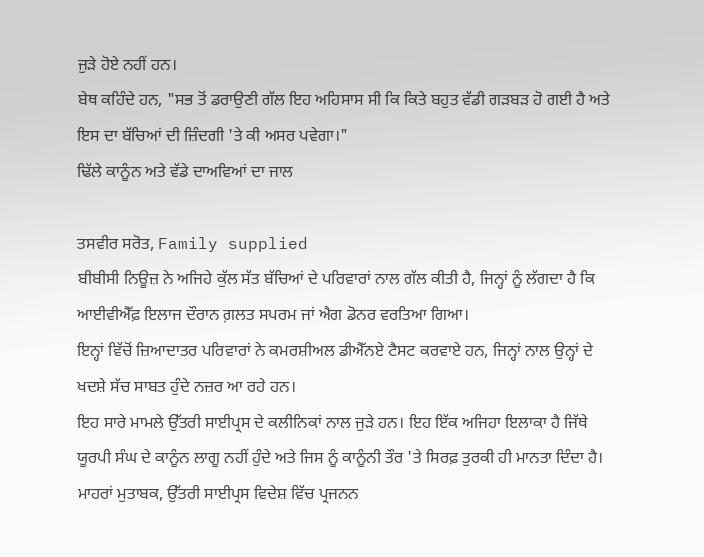ਜੁੜੇ ਹੋਏ ਨਹੀਂ ਹਨ।
ਬੇਥ ਕਹਿੰਦੇ ਹਨ, "ਸਭ ਤੋਂ ਡਰਾਉਣੀ ਗੱਲ ਇਹ ਅਹਿਸਾਸ ਸੀ ਕਿ ਕਿਤੇ ਬਹੁਤ ਵੱਡੀ ਗੜਬੜ ਹੋ ਗਈ ਹੈ ਅਤੇ ਇਸ ਦਾ ਬੱਚਿਆਂ ਦੀ ਜ਼ਿੰਦਗੀ 'ਤੇ ਕੀ ਅਸਰ ਪਵੇਗਾ।"
ਢਿੱਲੇ ਕਾਨੂੰਨ ਅਤੇ ਵੱਡੇ ਦਾਅਵਿਆਂ ਦਾ ਜਾਲ

ਤਸਵੀਰ ਸਰੋਤ, Family supplied
ਬੀਬੀਸੀ ਨਿਊਜ਼ ਨੇ ਅਜਿਹੇ ਕੁੱਲ ਸੱਤ ਬੱਚਿਆਂ ਦੇ ਪਰਿਵਾਰਾਂ ਨਾਲ ਗੱਲ ਕੀਤੀ ਹੈ, ਜਿਨ੍ਹਾਂ ਨੂੰ ਲੱਗਦਾ ਹੈ ਕਿ ਆਈਵੀਐੱਫ਼ ਇਲਾਜ ਦੌਰਾਨ ਗ਼ਲਤ ਸਪਰਮ ਜਾਂ ਐਗ ਡੋਨਰ ਵਰਤਿਆ ਗਿਆ।
ਇਨ੍ਹਾਂ ਵਿੱਚੋਂ ਜ਼ਿਆਦਾਤਰ ਪਰਿਵਾਰਾਂ ਨੇ ਕਮਰਸ਼ੀਅਲ ਡੀਐੱਨਏ ਟੈਸਟ ਕਰਵਾਏ ਹਨ, ਜਿਨ੍ਹਾਂ ਨਾਲ ਉਨ੍ਹਾਂ ਦੇ ਖਦਸ਼ੇ ਸੱਚ ਸਾਬਤ ਹੁੰਦੇ ਨਜ਼ਰ ਆ ਰਹੇ ਹਨ।
ਇਹ ਸਾਰੇ ਮਾਮਲੇ ਉੱਤਰੀ ਸਾਈਪ੍ਰਸ ਦੇ ਕਲੀਨਿਕਾਂ ਨਾਲ ਜੁੜੇ ਹਨ। ਇਹ ਇੱਕ ਅਜਿਹਾ ਇਲਾਕਾ ਹੈ ਜਿੱਥੇ ਯੂਰਪੀ ਸੰਘ ਦੇ ਕਾਨੂੰਨ ਲਾਗੂ ਨਹੀਂ ਹੁੰਦੇ ਅਤੇ ਜਿਸ ਨੂੰ ਕਾਨੂੰਨੀ ਤੌਰ 'ਤੇ ਸਿਰਫ਼ ਤੁਰਕੀ ਹੀ ਮਾਨਤਾ ਦਿੰਦਾ ਹੈ।
ਮਾਹਰਾਂ ਮੁਤਾਬਕ, ਉੱਤਰੀ ਸਾਈਪ੍ਰਸ ਵਿਦੇਸ਼ ਵਿੱਚ ਪ੍ਰਜਨਨ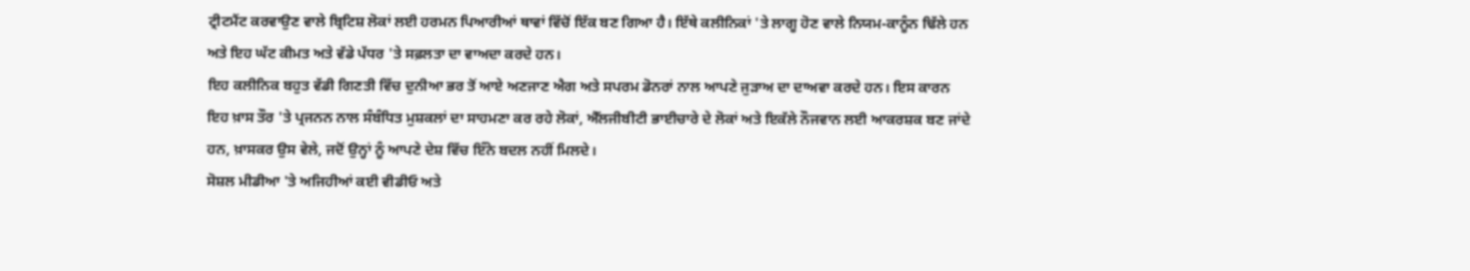ਟ੍ਰੀਟਮੈਂਟ ਕਰਵਾਉਣ ਵਾਲੇ ਬ੍ਰਿਟਿਸ਼ ਲੋਕਾਂ ਲਈ ਹਰਮਨ ਪਿਆਰੀਆਂ ਥਾਵਾਂ ਵਿੱਚੋਂ ਇੱਕ ਬਣ ਗਿਆ ਹੈ। ਇੱਥੇ ਕਲੀਨਿਕਾਂ 'ਤੇ ਲਾਗੂ ਹੋਣ ਵਾਲੇ ਨਿਯਮ-ਕਾਨੂੰਨ ਢਿੱਲੇ ਹਨ ਅਤੇ ਇਹ ਘੱਟ ਕੀਮਤ ਅਤੇ ਵੱਡੇ ਪੱਧਰ 'ਤੇ ਸਫ਼ਲਤਾ ਦਾ ਵਾਅਦਾ ਕਰਦੇ ਹਨ।
ਇਹ ਕਲੀਨਿਕ ਬਹੁਤ ਵੱਡੀ ਗਿਣਤੀ ਵਿੱਚ ਦੁਨੀਆ ਭਰ ਤੋਂ ਆਏ ਅਣਜਾਣ ਐਗ ਅਤੇ ਸਪਰਮ ਡੋਨਰਾਂ ਨਾਲ ਆਪਣੇ ਜੁੜਾਅ ਦਾ ਦਾਅਵਾ ਕਰਦੇ ਹਨ। ਇਸ ਕਾਰਨ ਇਹ ਖ਼ਾਸ ਤੌਰ 'ਤੇ ਪ੍ਰਜਨਨ ਨਾਲ ਸੰਬੰਧਿਤ ਮੁਸ਼ਕਲਾਂ ਦਾ ਸਾਹਮਣਾ ਕਰ ਰਹੇ ਲੋਕਾਂ, ਐੱਲਜੀਬੀਟੀ ਭਾਈਚਾਰੇ ਦੇ ਲੋਕਾਂ ਅਤੇ ਇਕੱਲੇ ਨੌਜਵਾਨ ਲਈ ਆਕਰਸ਼ਕ ਬਣ ਜਾਂਦੇ ਹਨ, ਖ਼ਾਸਕਰ ਉਸ ਵੇਲੇ, ਜਦੋਂ ਉਨ੍ਹਾਂ ਨੂੰ ਆਪਣੇ ਦੇਸ਼ ਵਿੱਚ ਇੰਨੇ ਬਦਲ ਨਹੀਂ ਮਿਲਦੇ।
ਸੋਸ਼ਲ ਮੀਡੀਆ 'ਤੇ ਅਜਿਹੀਆਂ ਕਈ ਵੀਡੀਓ ਅਤੇ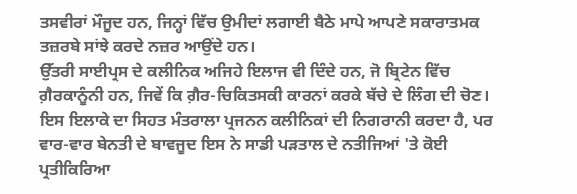ਤਸਵੀਰਾਂ ਮੌਜੂਦ ਹਨ, ਜਿਨ੍ਹਾਂ ਵਿੱਚ ਉਮੀਦਾਂ ਲਗਾਈ ਬੈਠੇ ਮਾਪੇ ਆਪਣੇ ਸਕਾਰਾਤਮਕ ਤਜ਼ਰਬੇ ਸਾਂਝੇ ਕਰਦੇ ਨਜ਼ਰ ਆਉਂਦੇ ਹਨ।
ਉੱਤਰੀ ਸਾਈਪ੍ਰਸ ਦੇ ਕਲੀਨਿਕ ਅਜਿਹੇ ਇਲਾਜ ਵੀ ਦਿੰਦੇ ਹਨ, ਜੋ ਬ੍ਰਿਟੇਨ ਵਿੱਚ ਗ਼ੈਰਕਾਨੂੰਨੀ ਹਨ, ਜਿਵੇਂ ਕਿ ਗ਼ੈਰ-ਚਿਕਿਤਸਕੀ ਕਾਰਨਾਂ ਕਰਕੇ ਬੱਚੇ ਦੇ ਲਿੰਗ ਦੀ ਚੋਣ।
ਇਸ ਇਲਾਕੇ ਦਾ ਸਿਹਤ ਮੰਤਰਾਲਾ ਪ੍ਰਜਨਨ ਕਲੀਨਿਕਾਂ ਦੀ ਨਿਗਰਾਨੀ ਕਰਦਾ ਹੈ, ਪਰ ਵਾਰ-ਵਾਰ ਬੇਨਤੀ ਦੇ ਬਾਵਜੂਦ ਇਸ ਨੇ ਸਾਡੀ ਪੜਤਾਲ ਦੇ ਨਤੀਜਿਆਂ 'ਤੇ ਕੋਈ ਪ੍ਰਤੀਕਿਰਿਆ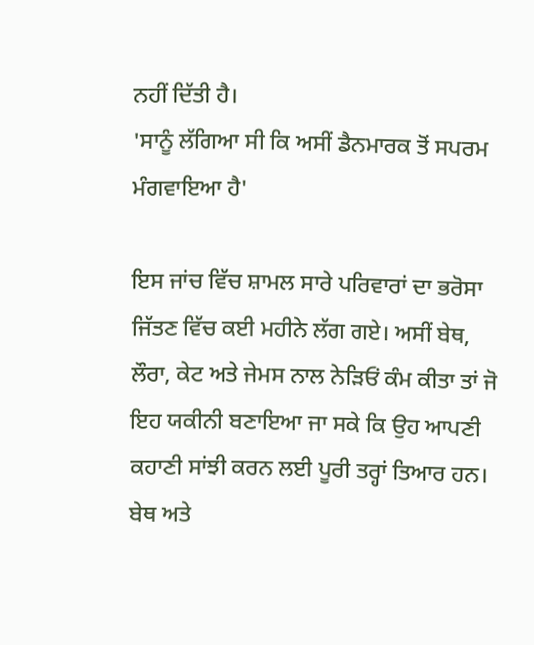ਨਹੀਂ ਦਿੱਤੀ ਹੈ।
'ਸਾਨੂੰ ਲੱਗਿਆ ਸੀ ਕਿ ਅਸੀਂ ਡੈਨਮਾਰਕ ਤੋਂ ਸਪਰਮ ਮੰਗਵਾਇਆ ਹੈ'

ਇਸ ਜਾਂਚ ਵਿੱਚ ਸ਼ਾਮਲ ਸਾਰੇ ਪਰਿਵਾਰਾਂ ਦਾ ਭਰੋਸਾ ਜਿੱਤਣ ਵਿੱਚ ਕਈ ਮਹੀਨੇ ਲੱਗ ਗਏ। ਅਸੀਂ ਬੇਥ, ਲੌਰਾ, ਕੇਟ ਅਤੇ ਜੇਮਸ ਨਾਲ ਨੇੜਿਓਂ ਕੰਮ ਕੀਤਾ ਤਾਂ ਜੋ ਇਹ ਯਕੀਨੀ ਬਣਾਇਆ ਜਾ ਸਕੇ ਕਿ ਉਹ ਆਪਣੀ ਕਹਾਣੀ ਸਾਂਝੀ ਕਰਨ ਲਈ ਪੂਰੀ ਤਰ੍ਹਾਂ ਤਿਆਰ ਹਨ।
ਬੇਥ ਅਤੇ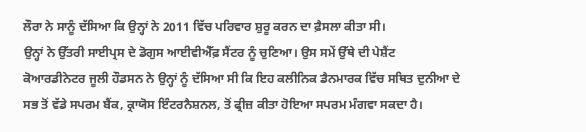ਲੌਰਾ ਨੇ ਸਾਨੂੰ ਦੱਸਿਆ ਕਿ ਉਨ੍ਹਾਂ ਨੇ 2011 ਵਿੱਚ ਪਰਿਵਾਰ ਸ਼ੁਰੂ ਕਰਨ ਦਾ ਫ਼ੈਸਲਾ ਕੀਤਾ ਸੀ।
ਉਨ੍ਹਾਂ ਨੇ ਉੱਤਰੀ ਸਾਈਪ੍ਰਸ ਦੇ ਡੋਗੁਸ ਆਈਵੀਐੱਫ਼ ਸੈਂਟਰ ਨੂੰ ਚੁਣਿਆ। ਉਸ ਸਮੇਂ ਉੱਥੇ ਦੀ ਪੇਸ਼ੈਂਟ ਕੋਆਰਡੀਨੇਟਰ ਜੂਲੀ ਹੌਡਸਨ ਨੇ ਉਨ੍ਹਾਂ ਨੂੰ ਦੱਸਿਆ ਸੀ ਕਿ ਇਹ ਕਲੀਨਿਕ ਡੈਨਮਾਰਕ ਵਿੱਚ ਸਥਿਤ ਦੁਨੀਆ ਦੇ ਸਭ ਤੋਂ ਵੱਡੇ ਸਪਰਮ ਬੈਂਕ, ਕ੍ਰਾਯੋਸ ਇੰਟਰਨੈਸ਼ਨਲ, ਤੋਂ ਫ੍ਰੀਜ਼ ਕੀਤਾ ਹੋਇਆ ਸਪਰਮ ਮੰਗਵਾ ਸਕਦਾ ਹੈ।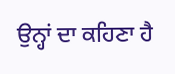ਉਨ੍ਹਾਂ ਦਾ ਕਹਿਣਾ ਹੈ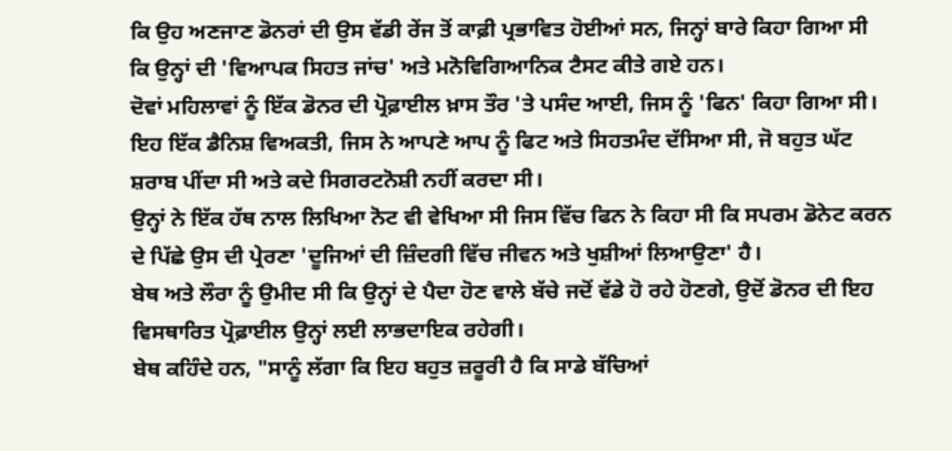ਕਿ ਉਹ ਅਣਜਾਣ ਡੋਨਰਾਂ ਦੀ ਉਸ ਵੱਡੀ ਰੇਂਜ ਤੋਂ ਕਾਫ਼ੀ ਪ੍ਰਭਾਵਿਤ ਹੋਈਆਂ ਸਨ, ਜਿਨ੍ਹਾਂ ਬਾਰੇ ਕਿਹਾ ਗਿਆ ਸੀ ਕਿ ਉਨ੍ਹਾਂ ਦੀ 'ਵਿਆਪਕ ਸਿਹਤ ਜਾਂਚ' ਅਤੇ ਮਨੋਵਿਗਿਆਨਿਕ ਟੈਸਟ ਕੀਤੇ ਗਏ ਹਨ।
ਦੋਵਾਂ ਮਹਿਲਾਵਾਂ ਨੂੰ ਇੱਕ ਡੋਨਰ ਦੀ ਪ੍ਰੋਫ਼ਾਈਲ ਖ਼ਾਸ ਤੌਰ 'ਤੇ ਪਸੰਦ ਆਈ, ਜਿਸ ਨੂੰ 'ਫਿਨ' ਕਿਹਾ ਗਿਆ ਸੀ। ਇਹ ਇੱਕ ਡੈਨਿਸ਼ ਵਿਅਕਤੀ, ਜਿਸ ਨੇ ਆਪਣੇ ਆਪ ਨੂੰ ਫਿਟ ਅਤੇ ਸਿਹਤਮੰਦ ਦੱਸਿਆ ਸੀ, ਜੋ ਬਹੁਤ ਘੱਟ ਸ਼ਰਾਬ ਪੀਂਦਾ ਸੀ ਅਤੇ ਕਦੇ ਸਿਗਰਟਨੋਸ਼ੀ ਨਹੀਂ ਕਰਦਾ ਸੀ।
ਉਨ੍ਹਾਂ ਨੇ ਇੱਕ ਹੱਥ ਨਾਲ ਲਿਖਿਆ ਨੋਟ ਵੀ ਵੇਖਿਆ ਸੀ ਜਿਸ ਵਿੱਚ ਫਿਨ ਨੇ ਕਿਹਾ ਸੀ ਕਿ ਸਪਰਮ ਡੋਨੇਟ ਕਰਨ ਦੇ ਪਿੱਛੇ ਉਸ ਦੀ ਪ੍ਰੇਰਣਾ 'ਦੂਜਿਆਂ ਦੀ ਜ਼ਿੰਦਗੀ ਵਿੱਚ ਜੀਵਨ ਅਤੇ ਖੁਸ਼ੀਆਂ ਲਿਆਉਣਾ' ਹੈ।
ਬੇਥ ਅਤੇ ਲੌਰਾ ਨੂੰ ਉਮੀਦ ਸੀ ਕਿ ਉਨ੍ਹਾਂ ਦੇ ਪੈਦਾ ਹੋਣ ਵਾਲੇ ਬੱਚੇ ਜਦੋਂ ਵੱਡੇ ਹੋ ਰਹੇ ਹੋਣਗੇ, ਉਦੋਂ ਡੋਨਰ ਦੀ ਇਹ ਵਿਸਥਾਰਿਤ ਪ੍ਰੋਫ਼ਾਈਲ ਉਨ੍ਹਾਂ ਲਈ ਲਾਭਦਾਇਕ ਰਹੇਗੀ।
ਬੇਥ ਕਹਿੰਦੇ ਹਨ, "ਸਾਨੂੰ ਲੱਗਾ ਕਿ ਇਹ ਬਹੁਤ ਜ਼ਰੂਰੀ ਹੈ ਕਿ ਸਾਡੇ ਬੱਚਿਆਂ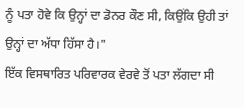ਨੂੰ ਪਤਾ ਹੋਵੇ ਕਿ ਉਨ੍ਹਾਂ ਦਾ ਡੋਨਰ ਕੌਣ ਸੀ, ਕਿਉਂਕਿ ਉਹੀ ਤਾਂ ਉਨ੍ਹਾਂ ਦਾ ਅੱਧਾ ਹਿੱਸਾ ਹੈ।"
ਇੱਕ ਵਿਸਥਾਰਿਤ ਪਰਿਵਾਰਕ ਵੇਰਵੇ ਤੋਂ ਪਤਾ ਲੱਗਦਾ ਸੀ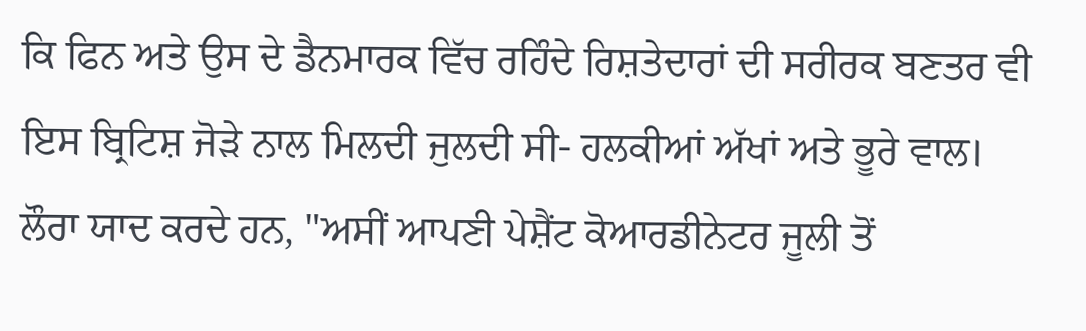ਕਿ ਫਿਨ ਅਤੇ ਉਸ ਦੇ ਡੈਨਮਾਰਕ ਵਿੱਚ ਰਹਿੰਦੇ ਰਿਸ਼ਤੇਦਾਰਾਂ ਦੀ ਸਰੀਰਕ ਬਣਤਰ ਵੀ ਇਸ ਬ੍ਰਿਟਿਸ਼ ਜੋੜੇ ਨਾਲ ਮਿਲਦੀ ਜੁਲਦੀ ਸੀ- ਹਲਕੀਆਂ ਅੱਖਾਂ ਅਤੇ ਭੂਰੇ ਵਾਲ।
ਲੌਰਾ ਯਾਦ ਕਰਦੇ ਹਨ, "ਅਸੀਂ ਆਪਣੀ ਪੇਸ਼ੈਂਟ ਕੋਆਰਡੀਨੇਟਰ ਜੂਲੀ ਤੋਂ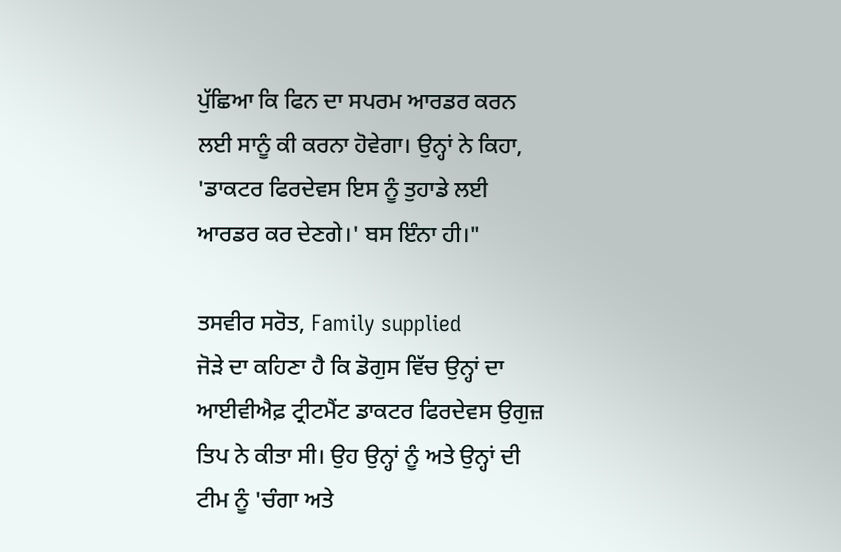ਪੁੱਛਿਆ ਕਿ ਫਿਨ ਦਾ ਸਪਰਮ ਆਰਡਰ ਕਰਨ ਲਈ ਸਾਨੂੰ ਕੀ ਕਰਨਾ ਹੋਵੇਗਾ। ਉਨ੍ਹਾਂ ਨੇ ਕਿਹਾ, 'ਡਾਕਟਰ ਫਿਰਦੇਵਸ ਇਸ ਨੂੰ ਤੁਹਾਡੇ ਲਈ ਆਰਡਰ ਕਰ ਦੇਣਗੇ।' ਬਸ ਇੰਨਾ ਹੀ।"

ਤਸਵੀਰ ਸਰੋਤ, Family supplied
ਜੋੜੇ ਦਾ ਕਹਿਣਾ ਹੈ ਕਿ ਡੋਗੁਸ ਵਿੱਚ ਉਨ੍ਹਾਂ ਦਾ ਆਈਵੀਐਫ਼ ਟ੍ਰੀਟਮੈਂਟ ਡਾਕਟਰ ਫਿਰਦੇਵਸ ਉਗੁਜ਼ ਤਿਪ ਨੇ ਕੀਤਾ ਸੀ। ਉਹ ਉਨ੍ਹਾਂ ਨੂੰ ਅਤੇ ਉਨ੍ਹਾਂ ਦੀ ਟੀਮ ਨੂੰ 'ਚੰਗਾ ਅਤੇ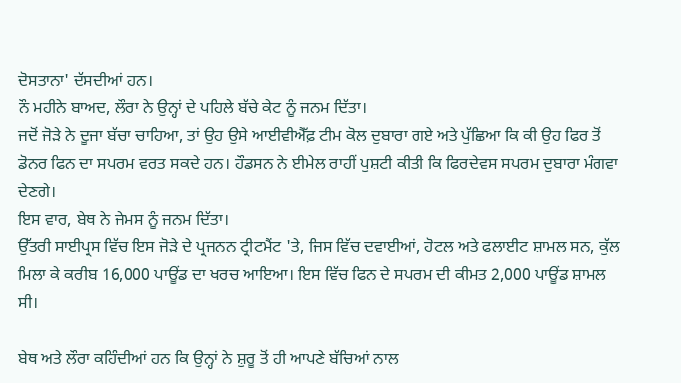ਦੋਸਤਾਨਾ' ਦੱਸਦੀਆਂ ਹਨ।
ਨੌ ਮਹੀਨੇ ਬਾਅਦ, ਲੌਰਾ ਨੇ ਉਨ੍ਹਾਂ ਦੇ ਪਹਿਲੇ ਬੱਚੇ ਕੇਟ ਨੂੰ ਜਨਮ ਦਿੱਤਾ।
ਜਦੋਂ ਜੋੜੇ ਨੇ ਦੂਜਾ ਬੱਚਾ ਚਾਹਿਆ, ਤਾਂ ਉਹ ਉਸੇ ਆਈਵੀਐੱਫ਼ ਟੀਮ ਕੋਲ ਦੁਬਾਰਾ ਗਏ ਅਤੇ ਪੁੱਛਿਆ ਕਿ ਕੀ ਉਹ ਫਿਰ ਤੋਂ ਡੋਨਰ ਫਿਨ ਦਾ ਸਪਰਮ ਵਰਤ ਸਕਦੇ ਹਨ। ਹੌਡਸਨ ਨੇ ਈਮੇਲ ਰਾਹੀਂ ਪੁਸ਼ਟੀ ਕੀਤੀ ਕਿ ਫਿਰਦੇਵਸ ਸਪਰਮ ਦੁਬਾਰਾ ਮੰਗਵਾ ਦੇਣਗੇ।
ਇਸ ਵਾਰ, ਬੇਥ ਨੇ ਜੇਮਸ ਨੂੰ ਜਨਮ ਦਿੱਤਾ।
ਉੱਤਰੀ ਸਾਈਪ੍ਰਸ ਵਿੱਚ ਇਸ ਜੋੜੇ ਦੇ ਪ੍ਰਜਨਨ ਟ੍ਰੀਟਮੈਂਟ 'ਤੇ, ਜਿਸ ਵਿੱਚ ਦਵਾਈਆਂ, ਹੋਟਲ ਅਤੇ ਫਲਾਈਟ ਸ਼ਾਮਲ ਸਨ, ਕੁੱਲ ਮਿਲਾ ਕੇ ਕਰੀਬ 16,000 ਪਾਊਂਡ ਦਾ ਖਰਚ ਆਇਆ। ਇਸ ਵਿੱਚ ਫਿਨ ਦੇ ਸਪਰਮ ਦੀ ਕੀਮਤ 2,000 ਪਾਊਂਡ ਸ਼ਾਮਲ ਸੀ।

ਬੇਥ ਅਤੇ ਲੌਰਾ ਕਹਿੰਦੀਆਂ ਹਨ ਕਿ ਉਨ੍ਹਾਂ ਨੇ ਸ਼ੁਰੂ ਤੋਂ ਹੀ ਆਪਣੇ ਬੱਚਿਆਂ ਨਾਲ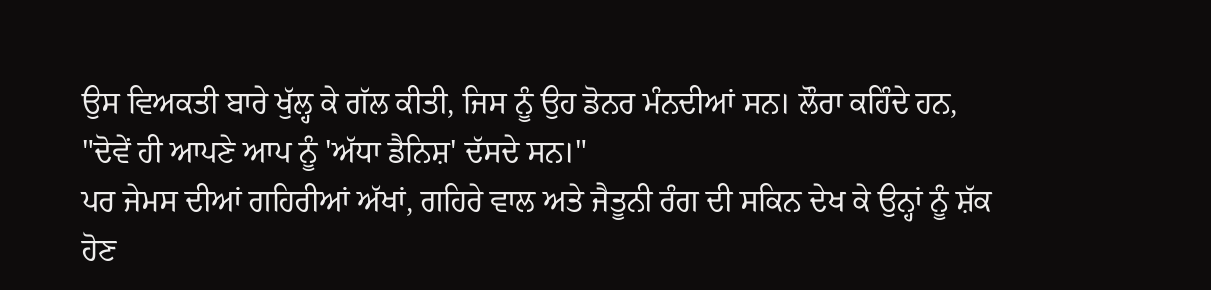ਉਸ ਵਿਅਕਤੀ ਬਾਰੇ ਖੁੱਲ੍ਹ ਕੇ ਗੱਲ ਕੀਤੀ, ਜਿਸ ਨੂੰ ਉਹ ਡੋਨਰ ਮੰਨਦੀਆਂ ਸਨ। ਲੌਰਾ ਕਹਿੰਦੇ ਹਨ, "ਦੋਵੇਂ ਹੀ ਆਪਣੇ ਆਪ ਨੂੰ 'ਅੱਧਾ ਡੈਨਿਸ਼' ਦੱਸਦੇ ਸਨ।"
ਪਰ ਜੇਮਸ ਦੀਆਂ ਗਹਿਰੀਆਂ ਅੱਖਾਂ, ਗਹਿਰੇ ਵਾਲ ਅਤੇ ਜੈਤੂਨੀ ਰੰਗ ਦੀ ਸਕਿਨ ਦੇਖ ਕੇ ਉਨ੍ਹਾਂ ਨੂੰ ਸ਼ੱਕ ਹੋਣ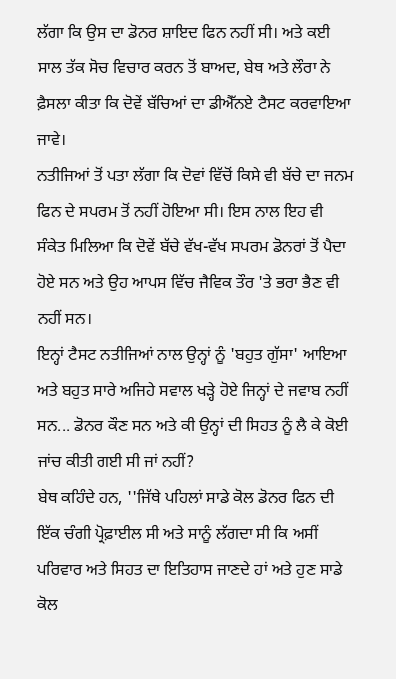ਲੱਗਾ ਕਿ ਉਸ ਦਾ ਡੋਨਰ ਸ਼ਾਇਦ ਫਿਨ ਨਹੀਂ ਸੀ। ਅਤੇ ਕਈ ਸਾਲ ਤੱਕ ਸੋਚ ਵਿਚਾਰ ਕਰਨ ਤੋਂ ਬਾਅਦ, ਬੇਥ ਅਤੇ ਲੌਰਾ ਨੇ ਫ਼ੈਸਲਾ ਕੀਤਾ ਕਿ ਦੋਵੇਂ ਬੱਚਿਆਂ ਦਾ ਡੀਐੱਨਏ ਟੈਸਟ ਕਰਵਾਇਆ ਜਾਵੇ।
ਨਤੀਜਿਆਂ ਤੋਂ ਪਤਾ ਲੱਗਾ ਕਿ ਦੋਵਾਂ ਵਿੱਚੋਂ ਕਿਸੇ ਵੀ ਬੱਚੇ ਦਾ ਜਨਮ ਫਿਨ ਦੇ ਸਪਰਮ ਤੋਂ ਨਹੀਂ ਹੋਇਆ ਸੀ। ਇਸ ਨਾਲ ਇਹ ਵੀ ਸੰਕੇਤ ਮਿਲਿਆ ਕਿ ਦੋਵੇਂ ਬੱਚੇ ਵੱਖ-ਵੱਖ ਸਪਰਮ ਡੋਨਰਾਂ ਤੋਂ ਪੈਦਾ ਹੋਏ ਸਨ ਅਤੇ ਉਹ ਆਪਸ ਵਿੱਚ ਜੈਵਿਕ ਤੌਰ 'ਤੇ ਭਰਾ ਭੈਣ ਵੀ ਨਹੀਂ ਸਨ।
ਇਨ੍ਹਾਂ ਟੈਸਟ ਨਤੀਜਿਆਂ ਨਾਲ ਉਨ੍ਹਾਂ ਨੂੰ 'ਬਹੁਤ ਗੁੱਸਾ' ਆਇਆ ਅਤੇ ਬਹੁਤ ਸਾਰੇ ਅਜਿਹੇ ਸਵਾਲ ਖੜ੍ਹੇ ਹੋਏ ਜਿਨ੍ਹਾਂ ਦੇ ਜਵਾਬ ਨਹੀਂ ਸਨ... ਡੋਨਰ ਕੌਣ ਸਨ ਅਤੇ ਕੀ ਉਨ੍ਹਾਂ ਦੀ ਸਿਹਤ ਨੂੰ ਲੈ ਕੇ ਕੋਈ ਜਾਂਚ ਕੀਤੀ ਗਈ ਸੀ ਜਾਂ ਨਹੀਂ?
ਬੇਥ ਕਹਿੰਦੇ ਹਨ, ''ਜਿੱਥੇ ਪਹਿਲਾਂ ਸਾਡੇ ਕੋਲ ਡੋਨਰ ਫਿਨ ਦੀ ਇੱਕ ਚੰਗੀ ਪ੍ਰੋਫ਼ਾਈਲ ਸੀ ਅਤੇ ਸਾਨੂੰ ਲੱਗਦਾ ਸੀ ਕਿ ਅਸੀਂ ਪਰਿਵਾਰ ਅਤੇ ਸਿਹਤ ਦਾ ਇਤਿਹਾਸ ਜਾਣਦੇ ਹਾਂ ਅਤੇ ਹੁਣ ਸਾਡੇ ਕੋਲ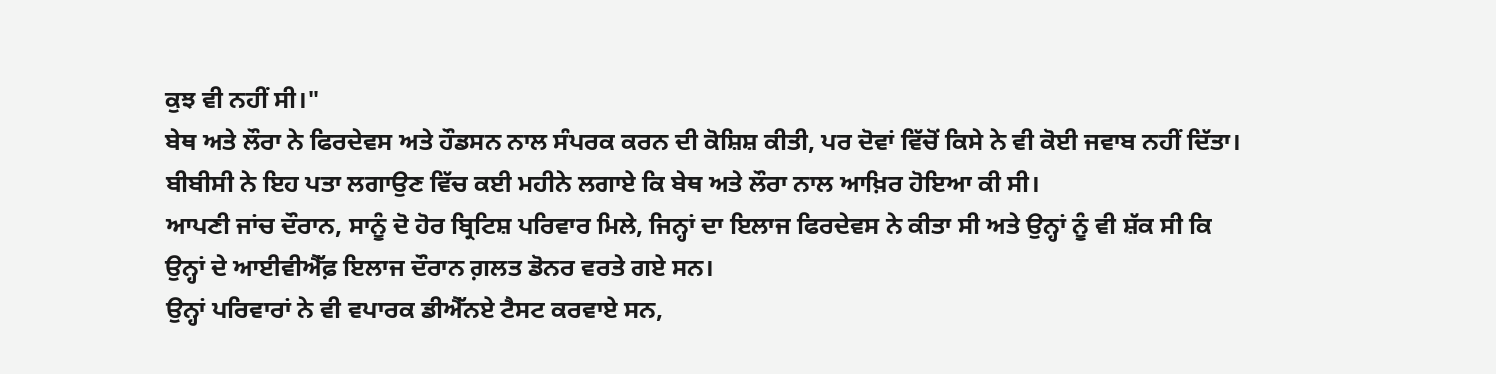ਕੁਝ ਵੀ ਨਹੀਂ ਸੀ।"
ਬੇਥ ਅਤੇ ਲੌਰਾ ਨੇ ਫਿਰਦੇਵਸ ਅਤੇ ਹੌਡਸਨ ਨਾਲ ਸੰਪਰਕ ਕਰਨ ਦੀ ਕੋਸ਼ਿਸ਼ ਕੀਤੀ, ਪਰ ਦੋਵਾਂ ਵਿੱਚੋਂ ਕਿਸੇ ਨੇ ਵੀ ਕੋਈ ਜਵਾਬ ਨਹੀਂ ਦਿੱਤਾ।
ਬੀਬੀਸੀ ਨੇ ਇਹ ਪਤਾ ਲਗਾਉਣ ਵਿੱਚ ਕਈ ਮਹੀਨੇ ਲਗਾਏ ਕਿ ਬੇਥ ਅਤੇ ਲੌਰਾ ਨਾਲ ਆਖ਼ਿਰ ਹੋਇਆ ਕੀ ਸੀ।
ਆਪਣੀ ਜਾਂਚ ਦੌਰਾਨ, ਸਾਨੂੰ ਦੋ ਹੋਰ ਬ੍ਰਿਟਿਸ਼ ਪਰਿਵਾਰ ਮਿਲੇ, ਜਿਨ੍ਹਾਂ ਦਾ ਇਲਾਜ ਫਿਰਦੇਵਸ ਨੇ ਕੀਤਾ ਸੀ ਅਤੇ ਉਨ੍ਹਾਂ ਨੂੰ ਵੀ ਸ਼ੱਕ ਸੀ ਕਿ ਉਨ੍ਹਾਂ ਦੇ ਆਈਵੀਐੱਫ਼ ਇਲਾਜ ਦੌਰਾਨ ਗ਼ਲਤ ਡੋਨਰ ਵਰਤੇ ਗਏ ਸਨ।
ਉਨ੍ਹਾਂ ਪਰਿਵਾਰਾਂ ਨੇ ਵੀ ਵਪਾਰਕ ਡੀਐੱਨਏ ਟੈਸਟ ਕਰਵਾਏ ਸਨ,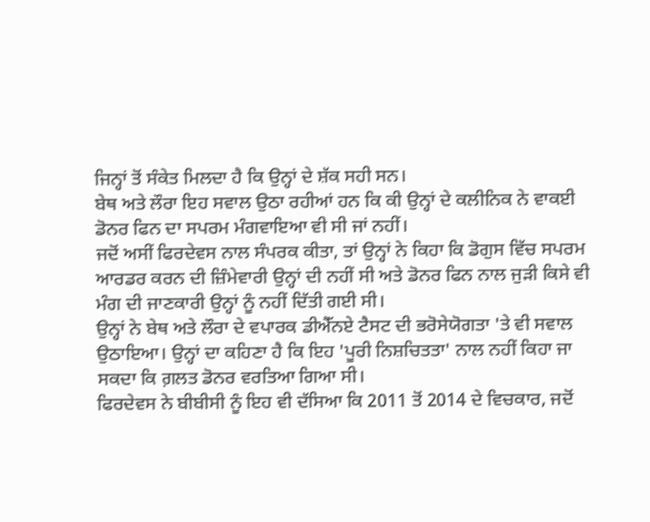ਜਿਨ੍ਹਾਂ ਤੋਂ ਸੰਕੇਤ ਮਿਲਦਾ ਹੈ ਕਿ ਉਨ੍ਹਾਂ ਦੇ ਸ਼ੱਕ ਸਹੀ ਸਨ।
ਬੇਥ ਅਤੇ ਲੌਰਾ ਇਹ ਸਵਾਲ ਉਠਾ ਰਹੀਆਂ ਹਨ ਕਿ ਕੀ ਉਨ੍ਹਾਂ ਦੇ ਕਲੀਨਿਕ ਨੇ ਵਾਕਈ ਡੋਨਰ ਫਿਨ ਦਾ ਸਪਰਮ ਮੰਗਵਾਇਆ ਵੀ ਸੀ ਜਾਂ ਨਹੀਂ।
ਜਦੋਂ ਅਸੀਂ ਫਿਰਦੇਵਸ ਨਾਲ ਸੰਪਰਕ ਕੀਤਾ, ਤਾਂ ਉਨ੍ਹਾਂ ਨੇ ਕਿਹਾ ਕਿ ਡੋਗੁਸ ਵਿੱਚ ਸਪਰਮ ਆਰਡਰ ਕਰਨ ਦੀ ਜ਼ਿੰਮੇਵਾਰੀ ਉਨ੍ਹਾਂ ਦੀ ਨਹੀਂ ਸੀ ਅਤੇ ਡੋਨਰ ਫਿਨ ਨਾਲ ਜੁੜੀ ਕਿਸੇ ਵੀ ਮੰਗ ਦੀ ਜਾਣਕਾਰੀ ਉਨ੍ਹਾਂ ਨੂੰ ਨਹੀਂ ਦਿੱਤੀ ਗਈ ਸੀ।
ਉਨ੍ਹਾਂ ਨੇ ਬੇਥ ਅਤੇ ਲੌਰਾ ਦੇ ਵਪਾਰਕ ਡੀਐੱਨਏ ਟੈਸਟ ਦੀ ਭਰੋਸੇਯੋਗਤਾ 'ਤੇ ਵੀ ਸਵਾਲ ਉਠਾਇਆ। ਉਨ੍ਹਾਂ ਦਾ ਕਹਿਣਾ ਹੈ ਕਿ ਇਹ 'ਪੂਰੀ ਨਿਸ਼ਚਿਤਤਾ' ਨਾਲ ਨਹੀਂ ਕਿਹਾ ਜਾ ਸਕਦਾ ਕਿ ਗ਼ਲਤ ਡੋਨਰ ਵਰਤਿਆ ਗਿਆ ਸੀ।
ਫਿਰਦੇਵਸ ਨੇ ਬੀਬੀਸੀ ਨੂੰ ਇਹ ਵੀ ਦੱਸਿਆ ਕਿ 2011 ਤੋਂ 2014 ਦੇ ਵਿਚਕਾਰ, ਜਦੋਂ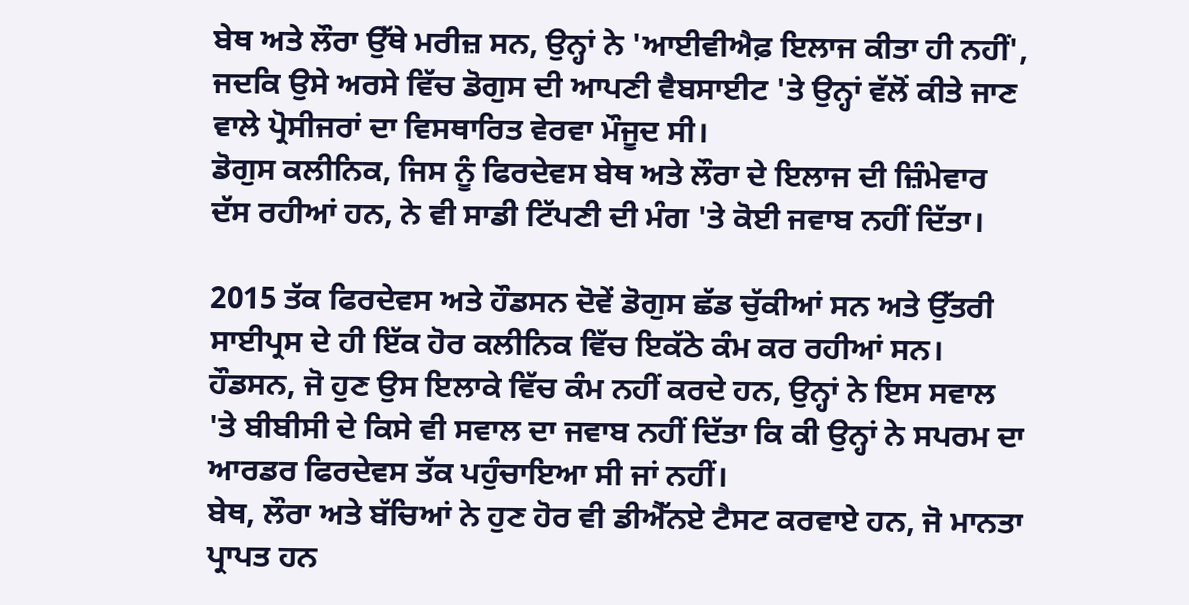ਬੇਥ ਅਤੇ ਲੌਰਾ ਉੱਥੇ ਮਰੀਜ਼ ਸਨ, ਉਨ੍ਹਾਂ ਨੇ 'ਆਈਵੀਐਫ਼ ਇਲਾਜ ਕੀਤਾ ਹੀ ਨਹੀਂ', ਜਦਕਿ ਉਸੇ ਅਰਸੇ ਵਿੱਚ ਡੋਗੁਸ ਦੀ ਆਪਣੀ ਵੈਬਸਾਈਟ 'ਤੇ ਉਨ੍ਹਾਂ ਵੱਲੋਂ ਕੀਤੇ ਜਾਣ ਵਾਲੇ ਪ੍ਰੋਸੀਜਰਾਂ ਦਾ ਵਿਸਥਾਰਿਤ ਵੇਰਵਾ ਮੌਜੂਦ ਸੀ।
ਡੋਗੁਸ ਕਲੀਨਿਕ, ਜਿਸ ਨੂੰ ਫਿਰਦੇਵਸ ਬੇਥ ਅਤੇ ਲੌਰਾ ਦੇ ਇਲਾਜ ਦੀ ਜ਼ਿੰਮੇਵਾਰ ਦੱਸ ਰਹੀਆਂ ਹਨ, ਨੇ ਵੀ ਸਾਡੀ ਟਿੱਪਣੀ ਦੀ ਮੰਗ 'ਤੇ ਕੋਈ ਜਵਾਬ ਨਹੀਂ ਦਿੱਤਾ।

2015 ਤੱਕ ਫਿਰਦੇਵਸ ਅਤੇ ਹੌਡਸਨ ਦੋਵੇਂ ਡੋਗੁਸ ਛੱਡ ਚੁੱਕੀਆਂ ਸਨ ਅਤੇ ਉੱਤਰੀ ਸਾਈਪ੍ਰਸ ਦੇ ਹੀ ਇੱਕ ਹੋਰ ਕਲੀਨਿਕ ਵਿੱਚ ਇਕੱਠੇ ਕੰਮ ਕਰ ਰਹੀਆਂ ਸਨ।
ਹੌਡਸਨ, ਜੋ ਹੁਣ ਉਸ ਇਲਾਕੇ ਵਿੱਚ ਕੰਮ ਨਹੀਂ ਕਰਦੇ ਹਨ, ਉਨ੍ਹਾਂ ਨੇ ਇਸ ਸਵਾਲ 'ਤੇ ਬੀਬੀਸੀ ਦੇ ਕਿਸੇ ਵੀ ਸਵਾਲ ਦਾ ਜਵਾਬ ਨਹੀਂ ਦਿੱਤਾ ਕਿ ਕੀ ਉਨ੍ਹਾਂ ਨੇ ਸਪਰਮ ਦਾ ਆਰਡਰ ਫਿਰਦੇਵਸ ਤੱਕ ਪਹੁੰਚਾਇਆ ਸੀ ਜਾਂ ਨਹੀਂ।
ਬੇਥ, ਲੌਰਾ ਅਤੇ ਬੱਚਿਆਂ ਨੇ ਹੁਣ ਹੋਰ ਵੀ ਡੀਐੱਨਏ ਟੈਸਟ ਕਰਵਾਏ ਹਨ, ਜੋ ਮਾਨਤਾ ਪ੍ਰਾਪਤ ਹਨ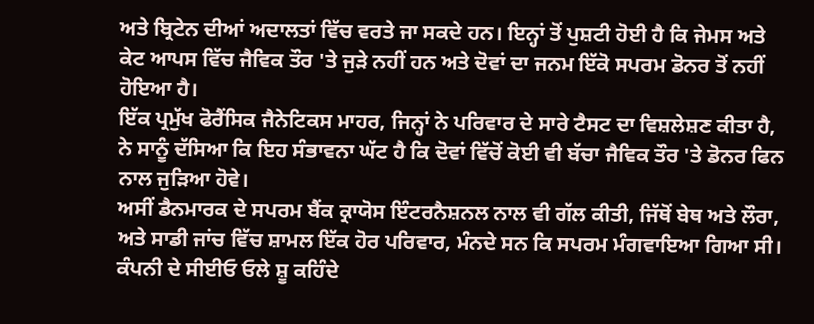ਅਤੇ ਬ੍ਰਿਟੇਨ ਦੀਆਂ ਅਦਾਲਤਾਂ ਵਿੱਚ ਵਰਤੇ ਜਾ ਸਕਦੇ ਹਨ। ਇਨ੍ਹਾਂ ਤੋਂ ਪੁਸ਼ਟੀ ਹੋਈ ਹੈ ਕਿ ਜੇਮਸ ਅਤੇ ਕੇਟ ਆਪਸ ਵਿੱਚ ਜੈਵਿਕ ਤੌਰ 'ਤੇ ਜੁੜੇ ਨਹੀਂ ਹਨ ਅਤੇ ਦੋਵਾਂ ਦਾ ਜਨਮ ਇੱਕੋ ਸਪਰਮ ਡੋਨਰ ਤੋਂ ਨਹੀਂ ਹੋਇਆ ਹੈ।
ਇੱਕ ਪ੍ਰਮੁੱਖ ਫੋਰੈਂਸਿਕ ਜੈਨੇਟਿਕਸ ਮਾਹਰ, ਜਿਨ੍ਹਾਂ ਨੇ ਪਰਿਵਾਰ ਦੇ ਸਾਰੇ ਟੈਸਟ ਦਾ ਵਿਸ਼ਲੇਸ਼ਣ ਕੀਤਾ ਹੈ, ਨੇ ਸਾਨੂੰ ਦੱਸਿਆ ਕਿ ਇਹ ਸੰਭਾਵਨਾ ਘੱਟ ਹੈ ਕਿ ਦੋਵਾਂ ਵਿੱਚੋਂ ਕੋਈ ਵੀ ਬੱਚਾ ਜੈਵਿਕ ਤੌਰ 'ਤੇ ਡੋਨਰ ਫਿਨ ਨਾਲ ਜੁੜਿਆ ਹੋਵੇ।
ਅਸੀਂ ਡੈਨਮਾਰਕ ਦੇ ਸਪਰਮ ਬੈਂਕ ਕ੍ਰਾਯੋਸ ਇੰਟਰਨੈਸ਼ਨਲ ਨਾਲ ਵੀ ਗੱਲ ਕੀਤੀ, ਜਿੱਥੋਂ ਬੇਥ ਅਤੇ ਲੌਰਾ, ਅਤੇ ਸਾਡੀ ਜਾਂਚ ਵਿੱਚ ਸ਼ਾਮਲ ਇੱਕ ਹੋਰ ਪਰਿਵਾਰ, ਮੰਨਦੇ ਸਨ ਕਿ ਸਪਰਮ ਮੰਗਵਾਇਆ ਗਿਆ ਸੀ।
ਕੰਪਨੀ ਦੇ ਸੀਈਓ ਓਲੇ ਸ਼ੂ ਕਹਿੰਦੇ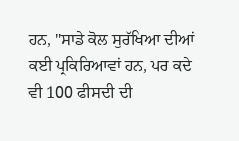ਹਨ, "ਸਾਡੇ ਕੋਲ ਸੁਰੱਖਿਆ ਦੀਆਂ ਕਈ ਪ੍ਰਕਿਰਿਆਵਾਂ ਹਨ, ਪਰ ਕਦੇ ਵੀ 100 ਫੀਸਦੀ ਦੀ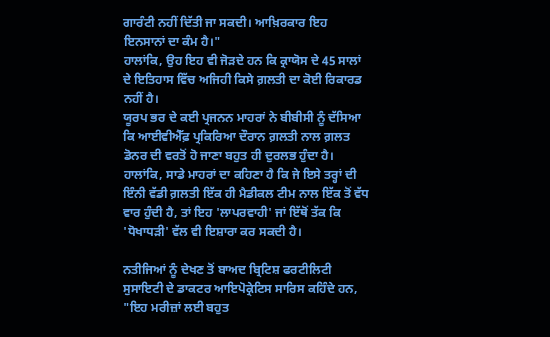ਗਾਰੰਟੀ ਨਹੀਂ ਦਿੱਤੀ ਜਾ ਸਕਦੀ। ਆਖ਼ਿਰਕਾਰ ਇਹ ਇਨਸਾਨਾਂ ਦਾ ਕੰਮ ਹੈ।"
ਹਾਲਾਂਕਿ, ਉਹ ਇਹ ਵੀ ਜੋੜਦੇ ਹਨ ਕਿ ਕ੍ਰਾਯੋਸ ਦੇ 45 ਸਾਲਾਂ ਦੇ ਇਤਿਹਾਸ ਵਿੱਚ ਅਜਿਹੀ ਕਿਸੇ ਗ਼ਲਤੀ ਦਾ ਕੋਈ ਰਿਕਾਰਡ ਨਹੀਂ ਹੈ।
ਯੂਰਪ ਭਰ ਦੇ ਕਈ ਪ੍ਰਜਨਨ ਮਾਹਰਾਂ ਨੇ ਬੀਬੀਸੀ ਨੂੰ ਦੱਸਿਆ ਕਿ ਆਈਵੀਐੱਫ਼ ਪ੍ਰਕਿਰਿਆ ਦੌਰਾਨ ਗ਼ਲਤੀ ਨਾਲ ਗ਼ਲਤ ਡੋਨਰ ਦੀ ਵਰਤੋਂ ਹੋ ਜਾਣਾ ਬਹੁਤ ਹੀ ਦੁਰਲਭ ਹੁੰਦਾ ਹੈ।
ਹਾਲਾਂਕਿ, ਸਾਡੇ ਮਾਹਰਾਂ ਦਾ ਕਹਿਣਾ ਹੈ ਕਿ ਜੇ ਇਸੇ ਤਰ੍ਹਾਂ ਦੀ ਇੰਨੀ ਵੱਡੀ ਗ਼ਲਤੀ ਇੱਕ ਹੀ ਮੈਡੀਕਲ ਟੀਮ ਨਾਲ ਇੱਕ ਤੋਂ ਵੱਧ ਵਾਰ ਹੁੰਦੀ ਹੈ, ਤਾਂ ਇਹ 'ਲਾਪਰਵਾਹੀ' ਜਾਂ ਇੱਥੋਂ ਤੱਕ ਕਿ 'ਧੋਖਾਧੜੀ' ਵੱਲ ਵੀ ਇਸ਼ਾਰਾ ਕਰ ਸਕਦੀ ਹੈ।

ਨਤੀਜਿਆਂ ਨੂੰ ਦੇਖਣ ਤੋਂ ਬਾਅਦ ਬ੍ਰਿਟਿਸ਼ ਫਰਟੀਲਿਟੀ ਸੁਸਾਇਟੀ ਦੇ ਡਾਕਟਰ ਆਇਪੋਕ੍ਰੇਟਿਸ ਸਾਰਿਸ ਕਹਿੰਦੇ ਹਨ, "ਇਹ ਮਰੀਜ਼ਾਂ ਲਈ ਬਹੁਤ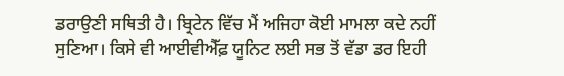ਡਰਾਉਣੀ ਸਥਿਤੀ ਹੈ। ਬ੍ਰਿਟੇਨ ਵਿੱਚ ਮੈਂ ਅਜਿਹਾ ਕੋਈ ਮਾਮਲਾ ਕਦੇ ਨਹੀਂ ਸੁਣਿਆ। ਕਿਸੇ ਵੀ ਆਈਵੀਐੱਫ਼ ਯੂਨਿਟ ਲਈ ਸਭ ਤੋਂ ਵੱਡਾ ਡਰ ਇਹੀ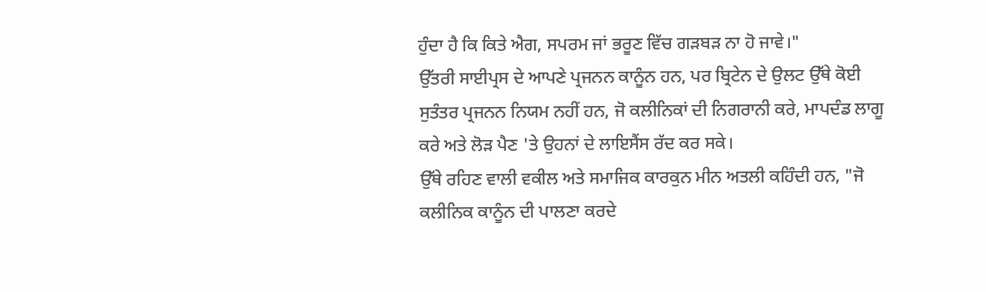ਹੁੰਦਾ ਹੈ ਕਿ ਕਿਤੇ ਐਗ, ਸਪਰਮ ਜਾਂ ਭਰੂਣ ਵਿੱਚ ਗੜਬੜ ਨਾ ਹੋ ਜਾਵੇ।"
ਉੱਤਰੀ ਸਾਈਪ੍ਰਸ ਦੇ ਆਪਣੇ ਪ੍ਰਜਨਨ ਕਾਨੂੰਨ ਹਨ, ਪਰ ਬ੍ਰਿਟੇਨ ਦੇ ਉਲਟ ਉੱਥੇ ਕੋਈ ਸੁਤੰਤਰ ਪ੍ਰਜਨਨ ਨਿਯਮ ਨਹੀਂ ਹਨ, ਜੋ ਕਲੀਨਿਕਾਂ ਦੀ ਨਿਗਰਾਨੀ ਕਰੇ, ਮਾਪਦੰਡ ਲਾਗੂ ਕਰੇ ਅਤੇ ਲੋੜ ਪੈਣ 'ਤੇ ਉਹਨਾਂ ਦੇ ਲਾਇਸੈਂਸ ਰੱਦ ਕਰ ਸਕੇ।
ਉੱਥੇ ਰਹਿਣ ਵਾਲੀ ਵਕੀਲ ਅਤੇ ਸਮਾਜਿਕ ਕਾਰਕੁਨ ਮੀਨ ਅਤਲੀ ਕਹਿੰਦੀ ਹਨ, "ਜੋ ਕਲੀਨਿਕ ਕਾਨੂੰਨ ਦੀ ਪਾਲਣਾ ਕਰਦੇ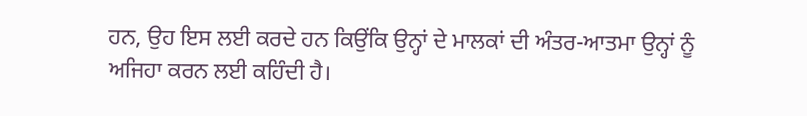ਹਨ, ਉਹ ਇਸ ਲਈ ਕਰਦੇ ਹਨ ਕਿਉਂਕਿ ਉਨ੍ਹਾਂ ਦੇ ਮਾਲਕਾਂ ਦੀ ਅੰਤਰ-ਆਤਮਾ ਉਨ੍ਹਾਂ ਨੂੰ ਅਜਿਹਾ ਕਰਨ ਲਈ ਕਹਿੰਦੀ ਹੈ।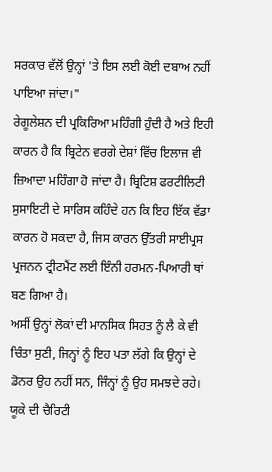ਸਰਕਾਰ ਵੱਲੋਂ ਉਨ੍ਹਾਂ 'ਤੇ ਇਸ ਲਈ ਕੋਈ ਦਬਾਅ ਨਹੀਂ ਪਾਇਆ ਜਾਂਦਾ।"
ਰੇਗੂਲੇਸ਼ਨ ਦੀ ਪ੍ਰਕਿਰਿਆ ਮਹਿੰਗੀ ਹੁੰਦੀ ਹੈ ਅਤੇ ਇਹੀ ਕਾਰਨ ਹੈ ਕਿ ਬ੍ਰਿਟੇਨ ਵਰਗੇ ਦੇਸ਼ਾਂ ਵਿੱਚ ਇਲਾਜ ਵੀ ਜ਼ਿਆਦਾ ਮਹਿੰਗਾ ਹੋ ਜਾਂਦਾ ਹੈ। ਬ੍ਰਿਟਿਸ਼ ਫਰਟੀਲਿਟੀ ਸੁਸਾਇਟੀ ਦੇ ਸਾਰਿਸ ਕਹਿੰਦੇ ਹਨ ਕਿ ਇਹ ਇੱਕ ਵੱਡਾ ਕਾਰਨ ਹੋ ਸਕਦਾ ਹੈ, ਜਿਸ ਕਾਰਨ ਉੱਤਰੀ ਸਾਈਪ੍ਰਸ ਪ੍ਰਜਨਨ ਟ੍ਰੀਟਮੈਂਟ ਲਈ ਇੰਨੀ ਹਰਮਨ-ਪਿਆਰੀ ਥਾਂ ਬਣ ਗਿਆ ਹੈ।
ਅਸੀਂ ਉਨ੍ਹਾਂ ਲੋਕਾਂ ਦੀ ਮਾਨਸਿਕ ਸਿਹਤ ਨੂੰ ਲੈ ਕੇ ਵੀ ਚਿੰਤਾ ਸੁਣੀ, ਜਿਨ੍ਹਾਂ ਨੂੰ ਇਹ ਪਤਾ ਲੱਗੇ ਕਿ ਉਨ੍ਹਾਂ ਦੇ ਡੋਨਰ ਉਹ ਨਹੀਂ ਸਨ, ਜਿੰਨ੍ਹਾਂ ਨੂੰ ਉਹ ਸਮਝਦੇ ਰਹੇ।
ਯੂਕੇ ਦੀ ਚੈਰਿਟੀ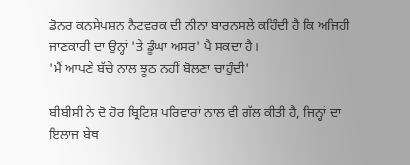ਡੋਨਰ ਕਨਸੇਪਸ਼ਨ ਨੈਟਵਰਕ ਦੀ ਨੀਨਾ ਬਾਰਨਸਲੇ ਕਹਿੰਦੀ ਹੈ ਕਿ ਅਜਿਹੀ ਜਾਣਕਾਰੀ ਦਾ ਉਨ੍ਹਾਂ 'ਤੇ ਡੂੰਘਾ ਅਸਰ' ਪੈ ਸਕਦਾ ਹੈ।
'ਮੈਂ ਆਪਣੇ ਬੱਚੇ ਨਾਲ ਝੂਠ ਨਹੀਂ ਬੋਲਣਾ ਚਾਹੁੰਦੀ'

ਬੀਬੀਸੀ ਨੇ ਦੋ ਹੋਰ ਬ੍ਰਿਟਿਸ਼ ਪਰਿਵਾਰਾਂ ਨਾਲ ਵੀ ਗੱਲ ਕੀਤੀ ਹੈ, ਜਿਨ੍ਹਾਂ ਦਾ ਇਲਾਜ ਬੇਥ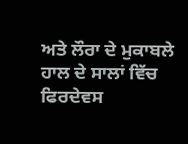ਅਤੇ ਲੌਰਾ ਦੇ ਮੁਕਾਬਲੇ ਹਾਲ ਦੇ ਸਾਲਾਂ ਵਿੱਚ ਫਿਰਦੇਵਸ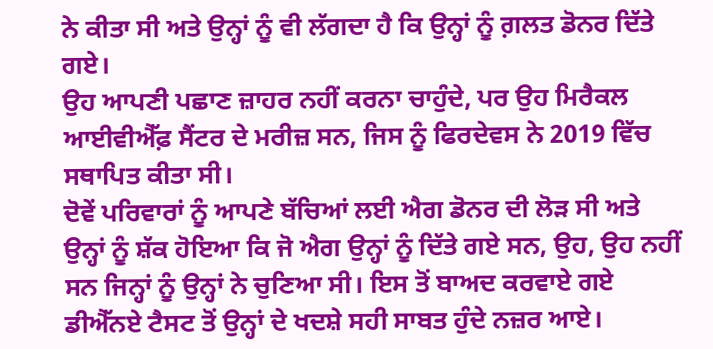ਨੇ ਕੀਤਾ ਸੀ ਅਤੇ ਉਨ੍ਹਾਂ ਨੂੰ ਵੀ ਲੱਗਦਾ ਹੈ ਕਿ ਉਨ੍ਹਾਂ ਨੂੰ ਗ਼ਲਤ ਡੋਨਰ ਦਿੱਤੇ ਗਏ।
ਉਹ ਆਪਣੀ ਪਛਾਣ ਜ਼ਾਹਰ ਨਹੀਂ ਕਰਨਾ ਚਾਹੁੰਦੇ, ਪਰ ਉਹ ਮਿਰੈਕਲ ਆਈਵੀਐੱਫ਼ ਸੈਂਟਰ ਦੇ ਮਰੀਜ਼ ਸਨ, ਜਿਸ ਨੂੰ ਫਿਰਦੇਵਸ ਨੇ 2019 ਵਿੱਚ ਸਥਾਪਿਤ ਕੀਤਾ ਸੀ।
ਦੋਵੇਂ ਪਰਿਵਾਰਾਂ ਨੂੰ ਆਪਣੇ ਬੱਚਿਆਂ ਲਈ ਐਗ ਡੋਨਰ ਦੀ ਲੋੜ ਸੀ ਅਤੇ ਉਨ੍ਹਾਂ ਨੂੰ ਸ਼ੱਕ ਹੋਇਆ ਕਿ ਜੋ ਐਗ ਉਨ੍ਹਾਂ ਨੂੰ ਦਿੱਤੇ ਗਏ ਸਨ, ਉਹ, ਉਹ ਨਹੀਂ ਸਨ ਜਿਨ੍ਹਾਂ ਨੂੰ ਉਨ੍ਹਾਂ ਨੇ ਚੁਣਿਆ ਸੀ। ਇਸ ਤੋਂ ਬਾਅਦ ਕਰਵਾਏ ਗਏ ਡੀਐੱਨਏ ਟੈਸਟ ਤੋਂ ਉਨ੍ਹਾਂ ਦੇ ਖਦਸ਼ੇ ਸਹੀ ਸਾਬਤ ਹੁੰਦੇ ਨਜ਼ਰ ਆਏ।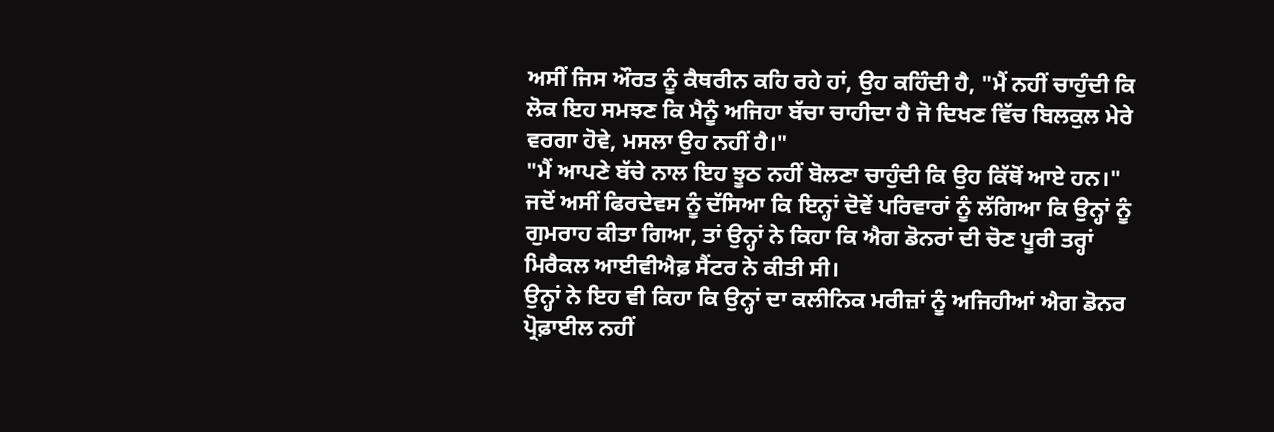ਅਸੀਂ ਜਿਸ ਔਰਤ ਨੂੰ ਕੈਥਰੀਨ ਕਹਿ ਰਹੇ ਹਾਂ, ਉਹ ਕਹਿੰਦੀ ਹੈ, "ਮੈਂ ਨਹੀਂ ਚਾਹੁੰਦੀ ਕਿ ਲੋਕ ਇਹ ਸਮਝਣ ਕਿ ਮੈਨੂੰ ਅਜਿਹਾ ਬੱਚਾ ਚਾਹੀਦਾ ਹੈ ਜੋ ਦਿਖਣ ਵਿੱਚ ਬਿਲਕੁਲ ਮੇਰੇ ਵਰਗਾ ਹੋਵੇ, ਮਸਲਾ ਉਹ ਨਹੀਂ ਹੈ।"
"ਮੈਂ ਆਪਣੇ ਬੱਚੇ ਨਾਲ ਇਹ ਝੂਠ ਨਹੀਂ ਬੋਲਣਾ ਚਾਹੁੰਦੀ ਕਿ ਉਹ ਕਿੱਥੋਂ ਆਏ ਹਨ।"
ਜਦੋਂ ਅਸੀਂ ਫਿਰਦੇਵਸ ਨੂੰ ਦੱਸਿਆ ਕਿ ਇਨ੍ਹਾਂ ਦੋਵੇਂ ਪਰਿਵਾਰਾਂ ਨੂੰ ਲੱਗਿਆ ਕਿ ਉਨ੍ਹਾਂ ਨੂੰ ਗੁਮਰਾਹ ਕੀਤਾ ਗਿਆ, ਤਾਂ ਉਨ੍ਹਾਂ ਨੇ ਕਿਹਾ ਕਿ ਐਗ ਡੋਨਰਾਂ ਦੀ ਚੋਣ ਪੂਰੀ ਤਰ੍ਹਾਂ ਮਿਰੈਕਲ ਆਈਵੀਐਫ਼ ਸੈਂਟਰ ਨੇ ਕੀਤੀ ਸੀ।
ਉਨ੍ਹਾਂ ਨੇ ਇਹ ਵੀ ਕਿਹਾ ਕਿ ਉਨ੍ਹਾਂ ਦਾ ਕਲੀਨਿਕ ਮਰੀਜ਼ਾਂ ਨੂੰ ਅਜਿਹੀਆਂ ਐਗ ਡੋਨਰ ਪ੍ਰੋਫ਼ਾਈਲ ਨਹੀਂ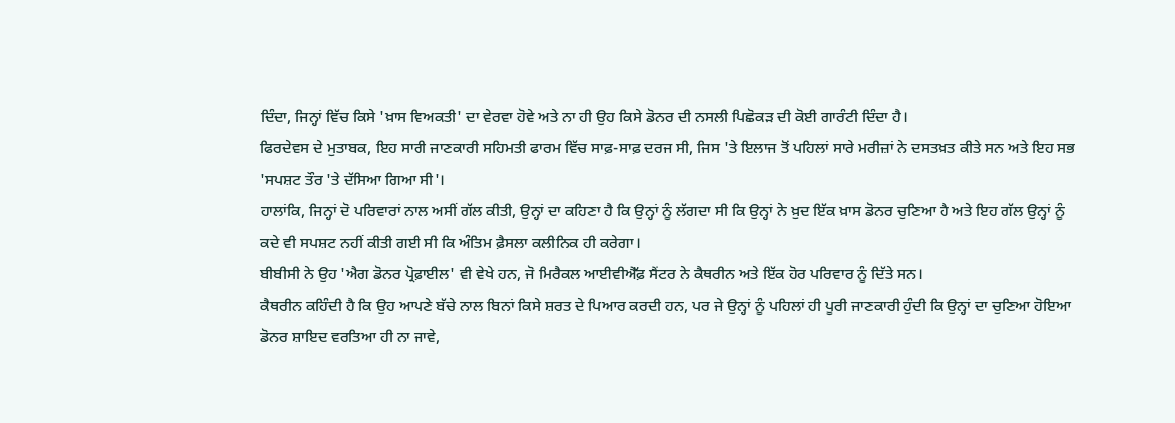ਦਿੰਦਾ, ਜਿਨ੍ਹਾਂ ਵਿੱਚ ਕਿਸੇ 'ਖ਼ਾਸ ਵਿਅਕਤੀ' ਦਾ ਵੇਰਵਾ ਹੋਵੇ ਅਤੇ ਨਾ ਹੀ ਉਹ ਕਿਸੇ ਡੋਨਰ ਦੀ ਨਸਲੀ ਪਿਛੋਕੜ ਦੀ ਕੋਈ ਗਾਰੰਟੀ ਦਿੰਦਾ ਹੈ।
ਫਿਰਦੇਵਸ ਦੇ ਮੁਤਾਬਕ, ਇਹ ਸਾਰੀ ਜਾਣਕਾਰੀ ਸਹਿਮਤੀ ਫਾਰਮ ਵਿੱਚ ਸਾਫ਼-ਸਾਫ਼ ਦਰਜ ਸੀ, ਜਿਸ 'ਤੇ ਇਲਾਜ ਤੋਂ ਪਹਿਲਾਂ ਸਾਰੇ ਮਰੀਜ਼ਾਂ ਨੇ ਦਸਤਖ਼ਤ ਕੀਤੇ ਸਨ ਅਤੇ ਇਹ ਸਭ 'ਸਪਸ਼ਟ ਤੌਰ 'ਤੇ ਦੱਸਿਆ ਗਿਆ ਸੀ'।
ਹਾਲਾਂਕਿ, ਜਿਨ੍ਹਾਂ ਦੋ ਪਰਿਵਾਰਾਂ ਨਾਲ ਅਸੀਂ ਗੱਲ ਕੀਤੀ, ਉਨ੍ਹਾਂ ਦਾ ਕਹਿਣਾ ਹੈ ਕਿ ਉਨ੍ਹਾਂ ਨੂੰ ਲੱਗਦਾ ਸੀ ਕਿ ਉਨ੍ਹਾਂ ਨੇ ਖ਼ੁਦ ਇੱਕ ਖ਼ਾਸ ਡੋਨਰ ਚੁਣਿਆ ਹੈ ਅਤੇ ਇਹ ਗੱਲ ਉਨ੍ਹਾਂ ਨੂੰ ਕਦੇ ਵੀ ਸਪਸ਼ਟ ਨਹੀਂ ਕੀਤੀ ਗਈ ਸੀ ਕਿ ਅੰਤਿਮ ਫ਼ੈਸਲਾ ਕਲੀਨਿਕ ਹੀ ਕਰੇਗਾ।
ਬੀਬੀਸੀ ਨੇ ਉਹ 'ਐਗ ਡੋਨਰ ਪ੍ਰੋਫ਼ਾਈਲ' ਵੀ ਵੇਖੇ ਹਨ, ਜੋ ਮਿਰੈਕਲ ਆਈਵੀਐੱਫ਼ ਸੈਂਟਰ ਨੇ ਕੈਥਰੀਨ ਅਤੇ ਇੱਕ ਹੋਰ ਪਰਿਵਾਰ ਨੂੰ ਦਿੱਤੇ ਸਨ।
ਕੈਥਰੀਨ ਕਹਿੰਦੀ ਹੈ ਕਿ ਉਹ ਆਪਣੇ ਬੱਚੇ ਨਾਲ ਬਿਨਾਂ ਕਿਸੇ ਸ਼ਰਤ ਦੇ ਪਿਆਰ ਕਰਦੀ ਹਨ, ਪਰ ਜੇ ਉਨ੍ਹਾਂ ਨੂੰ ਪਹਿਲਾਂ ਹੀ ਪੂਰੀ ਜਾਣਕਾਰੀ ਹੁੰਦੀ ਕਿ ਉਨ੍ਹਾਂ ਦਾ ਚੁਣਿਆ ਹੋਇਆ ਡੋਨਰ ਸ਼ਾਇਦ ਵਰਤਿਆ ਹੀ ਨਾ ਜਾਵੇ,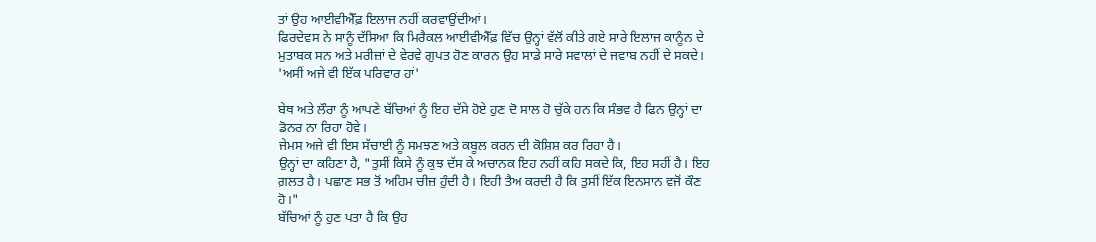ਤਾਂ ਉਹ ਆਈਵੀਐੱਫ਼ ਇਲਾਜ ਨਹੀਂ ਕਰਵਾਉਂਦੀਆਂ।
ਫਿਰਦੇਵਸ ਨੇ ਸਾਨੂੰ ਦੱਸਿਆ ਕਿ ਮਿਰੈਕਲ ਆਈਵੀਐੱਫ਼ ਵਿੱਚ ਉਨ੍ਹਾਂ ਵੱਲੋਂ ਕੀਤੇ ਗਏ ਸਾਰੇ ਇਲਾਜ ਕਾਨੂੰਨ ਦੇ ਮੁਤਾਬਕ ਸਨ ਅਤੇ ਮਰੀਜ਼ਾਂ ਦੇ ਵੇਰਵੇ ਗੁਪਤ ਹੋਣ ਕਾਰਨ ਉਹ ਸਾਡੇ ਸਾਰੇ ਸਵਾਲਾਂ ਦੇ ਜਵਾਬ ਨਹੀਂ ਦੇ ਸਕਦੇ।
'ਅਸੀਂ ਅਜੇ ਵੀ ਇੱਕ ਪਰਿਵਾਰ ਹਾਂ'

ਬੇਥ ਅਤੇ ਲੌਰਾ ਨੂੰ ਆਪਣੇ ਬੱਚਿਆਂ ਨੂੰ ਇਹ ਦੱਸੇ ਹੋਏ ਹੁਣ ਦੋ ਸਾਲ ਹੋ ਚੁੱਕੇ ਹਨ ਕਿ ਸੰਭਵ ਹੈ ਫਿਨ ਉਨ੍ਹਾਂ ਦਾ ਡੋਨਰ ਨਾ ਰਿਹਾ ਹੋਵੇ।
ਜੇਮਸ ਅਜੇ ਵੀ ਇਸ ਸੱਚਾਈ ਨੂੰ ਸਮਝਣ ਅਤੇ ਕਬੂਲ ਕਰਨ ਦੀ ਕੋਸ਼ਿਸ਼ ਕਰ ਰਿਹਾ ਹੈ।
ਉਨ੍ਹਾਂ ਦਾ ਕਹਿਣਾ ਹੈ, "ਤੁਸੀਂ ਕਿਸੇ ਨੂੰ ਕੁਝ ਦੱਸ ਕੇ ਅਚਾਨਕ ਇਹ ਨਹੀਂ ਕਹਿ ਸਕਦੇ ਕਿ, ਇਹ ਸਹੀਂ ਹੈ। ਇਹ ਗ਼ਲਤ ਹੈ। ਪਛਾਣ ਸਭ ਤੋਂ ਅਹਿਮ ਚੀਜ਼ ਹੁੰਦੀ ਹੈ। ਇਹੀ ਤੈਅ ਕਰਦੀ ਹੈ ਕਿ ਤੁਸੀਂ ਇੱਕ ਇਨਸਾਨ ਵਜੋਂ ਕੌਣ ਹੋ।"
ਬੱਚਿਆਂ ਨੂੰ ਹੁਣ ਪਤਾ ਹੈ ਕਿ ਉਹ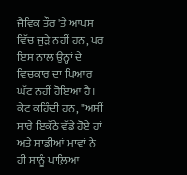ਜੈਵਿਕ ਤੌਰ 'ਤੇ ਆਪਸ ਵਿੱਚ ਜੁੜੇ ਨਹੀਂ ਹਨ, ਪਰ ਇਸ ਨਾਲ ਉਨ੍ਹਾਂ ਦੇ ਵਿਚਕਾਰ ਦਾ ਪਿਆਰ ਘੱਟ ਨਹੀਂ ਹੋਇਆ ਹੈ।
ਕੇਟ ਕਹਿੰਦੀ ਹਨ, "ਅਸੀਂ ਸਾਰੇ ਇਕੱਠੇ ਵੱਡੇ ਹੋਏ ਹਾਂ ਅਤੇ ਸਾਡੀਆਂ ਮਾਵਾਂ ਨੇ ਹੀ ਸਾਨੂੰ ਪਾਲ਼ਿਆ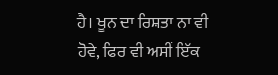ਹੈ। ਖੂਨ ਦਾ ਰਿਸ਼ਤਾ ਨਾ ਵੀ ਹੋਵੇ, ਫਿਰ ਵੀ ਅਸੀਂ ਇੱਕ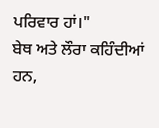ਪਰਿਵਾਰ ਹਾਂ।"
ਬੇਥ ਅਤੇ ਲੌਰਾ ਕਹਿੰਦੀਆਂ ਹਨ,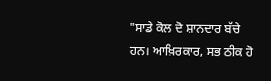"ਸਾਡੇ ਕੋਲ ਦੋ ਸ਼ਾਨਦਾਰ ਬੱਚੇ ਹਨ। ਆਖ਼ਿਰਕਾਰ, ਸਭ ਠੀਕ ਹੋ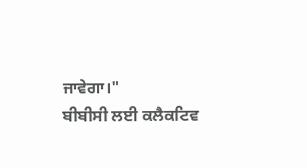ਜਾਵੇਗਾ।"
ਬੀਬੀਸੀ ਲਈ ਕਲੈਕਟਿਵ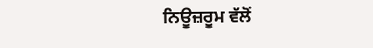ਨਿਊਜ਼ਰੂਮ ਵੱਲੋਂ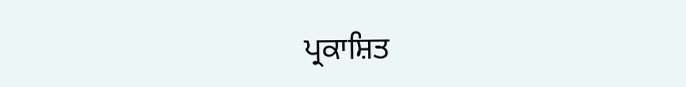ਪ੍ਰਕਾਸ਼ਿਤ